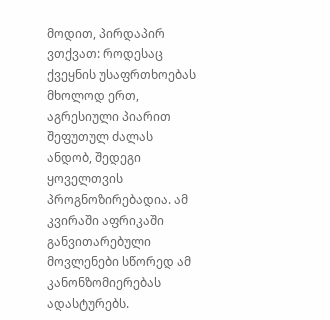მოდით, პირდაპირ ვთქვათ: როდესაც ქვეყნის უსაფრთხოებას მხოლოდ ერთ, აგრესიული პიარით შეფუთულ ძალას ანდობ, შედეგი ყოველთვის პროგნოზირებადია. ამ კვირაში აფრიკაში განვითარებული მოვლენები სწორედ ამ კანონზომიერებას ადასტურებს.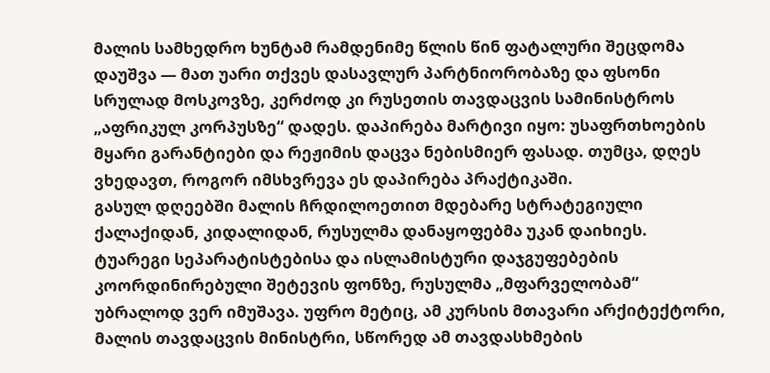მალის სამხედრო ხუნტამ რამდენიმე წლის წინ ფატალური შეცდომა დაუშვა — მათ უარი თქვეს დასავლურ პარტნიორობაზე და ფსონი სრულად მოსკოვზე, კერძოდ კი რუსეთის თავდაცვის სამინისტროს „აფრიკულ კორპუსზე“ დადეს. დაპირება მარტივი იყო: უსაფრთხოების მყარი გარანტიები და რეჟიმის დაცვა ნებისმიერ ფასად. თუმცა, დღეს ვხედავთ, როგორ იმსხვრევა ეს დაპირება პრაქტიკაში.
გასულ დღეებში მალის ჩრდილოეთით მდებარე სტრატეგიული ქალაქიდან, კიდალიდან, რუსულმა დანაყოფებმა უკან დაიხიეს. ტუარეგი სეპარატისტებისა და ისლამისტური დაჯგუფებების კოორდინირებული შეტევის ფონზე, რუსულმა „მფარველობამ“ უბრალოდ ვერ იმუშავა. უფრო მეტიც, ამ კურსის მთავარი არქიტექტორი, მალის თავდაცვის მინისტრი, სწორედ ამ თავდასხმების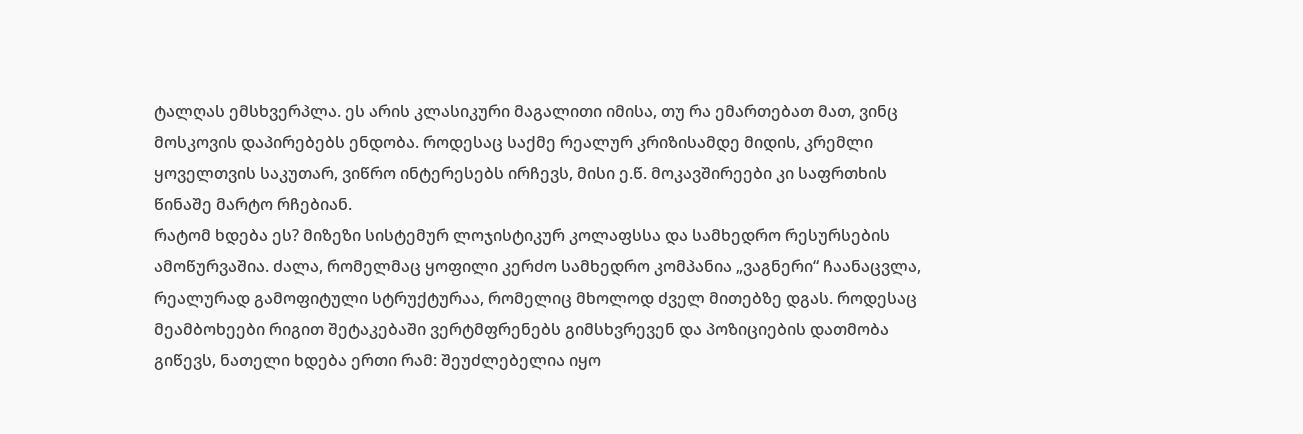ტალღას ემსხვერპლა. ეს არის კლასიკური მაგალითი იმისა, თუ რა ემართებათ მათ, ვინც მოსკოვის დაპირებებს ენდობა. როდესაც საქმე რეალურ კრიზისამდე მიდის, კრემლი ყოველთვის საკუთარ, ვიწრო ინტერესებს ირჩევს, მისი ე.წ. მოკავშირეები კი საფრთხის წინაშე მარტო რჩებიან.
რატომ ხდება ეს? მიზეზი სისტემურ ლოჯისტიკურ კოლაფსსა და სამხედრო რესურსების ამოწურვაშია. ძალა, რომელმაც ყოფილი კერძო სამხედრო კომპანია „ვაგნერი“ ჩაანაცვლა, რეალურად გამოფიტული სტრუქტურაა, რომელიც მხოლოდ ძველ მითებზე დგას. როდესაც მეამბოხეები რიგით შეტაკებაში ვერტმფრენებს გიმსხვრევენ და პოზიციების დათმობა გიწევს, ნათელი ხდება ერთი რამ: შეუძლებელია იყო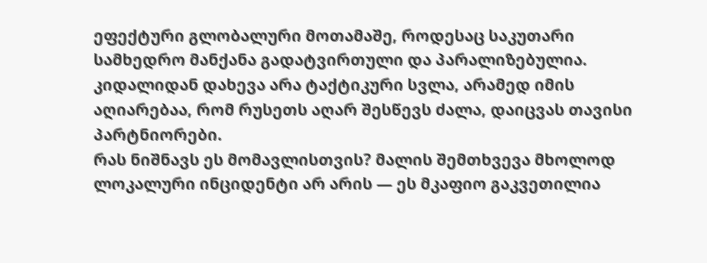ეფექტური გლობალური მოთამაშე, როდესაც საკუთარი სამხედრო მანქანა გადატვირთული და პარალიზებულია. კიდალიდან დახევა არა ტაქტიკური სვლა, არამედ იმის აღიარებაა, რომ რუსეთს აღარ შესწევს ძალა, დაიცვას თავისი პარტნიორები.
რას ნიშნავს ეს მომავლისთვის? მალის შემთხვევა მხოლოდ ლოკალური ინციდენტი არ არის — ეს მკაფიო გაკვეთილია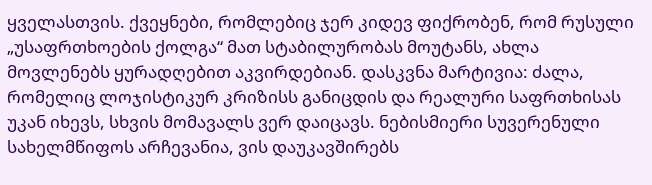ყველასთვის. ქვეყნები, რომლებიც ჯერ კიდევ ფიქრობენ, რომ რუსული „უსაფრთხოების ქოლგა“ მათ სტაბილურობას მოუტანს, ახლა მოვლენებს ყურადღებით აკვირდებიან. დასკვნა მარტივია: ძალა, რომელიც ლოჯისტიკურ კრიზისს განიცდის და რეალური საფრთხისას უკან იხევს, სხვის მომავალს ვერ დაიცავს. ნებისმიერი სუვერენული სახელმწიფოს არჩევანია, ვის დაუკავშირებს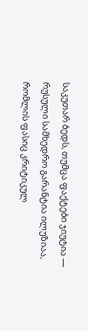საკუთარ ბედს, თუმცა ფაქტები ჯიუტია — რუსული სამხედრო გარანტია ილუზიაა, რომლის ფასიც კრიტიკულ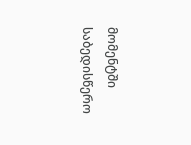მომენტში საბედისწერო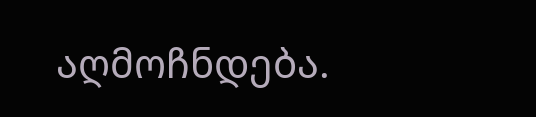აღმოჩნდება.